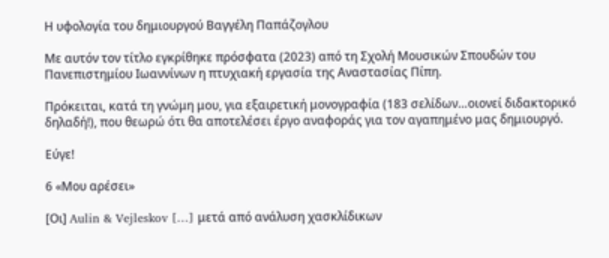Η υφολογία του δημιουργού Βαγγέλη Παπάζογλου

Με αυτόν τον τίτλο εγκρίθηκε πρόσφατα (2023) από τη Σχολή Μουσικών Σπουδών του Πανεπιστημίου Ιωαννίνων η πτυχιακή εργασία της Αναστασίας Πίπη.

Πρόκειται, κατά τη γνώμη μου, για εξαιρετική μονογραφία (183 σελίδων…οιονεί διδακτορικό δηλαδή!), που θεωρώ ότι θα αποτελέσει έργο αναφοράς για τον αγαπημένο μας δημιουργό.

Εύγε!

6 «Μου αρέσει»

[Οι] Aulin & Vejleskov […] μετά από ανάλυση χασκλίδικων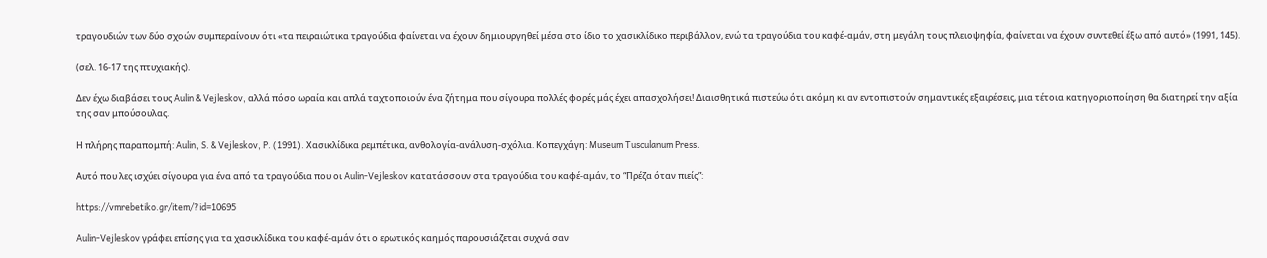τραγουδιών των δύο σχοών συμπεραίνουν ότι «τα πειραιώτικα τραγούδια φαίνεται να έχουν δημιουργηθεί μέσα στο ίδιο το χασικλίδικο περιβάλλον, ενώ τα τραγούδια του καφέ-αμάν, στη μεγάλη τους πλειοψηφία, φαίνεται να έχουν συντεθεί έξω από αυτό» (1991, 145).

(σελ. 16-17 της πτυχιακής).

Δεν έχω διαβάσει τους Aulin & Vejleskov, αλλά πόσο ωραία και απλά ταχτοποιούν ένα ζήτημα που σίγουρα πολλές φορές μάς έχει απασχολήσει! Διαισθητικά πιστεύω ότι ακόμη κι αν εντοπιστούν σημαντικές εξαιρέσεις, μια τέτοια κατηγοριοποίηση θα διατηρεί την αξία της σαν μπούσουλας.

Η πλήρης παραπομπή: Aulin, S. & Vejleskov, P. (1991). Χασικλίδικα ρεμπέτικα, ανθολογία-ανάλυση-σχόλια. Κοπεγχάγη: Museum Tusculanum Press.

Αυτό που λες ισχύει σίγουρα για ένα από τα τραγούδια που οι Aulin-Vejleskov κατατάσσουν στα τραγούδια του καφέ-αμάν, το “Πρέζα όταν πιείς”:

https://vmrebetiko.gr/item/?id=10695

Aulin-Vejleskov γράφει επίσης για τα χασικλίδικα του καφέ-αμάν ότι ο ερωτικός καημός παρουσιάζεται συχνά σαν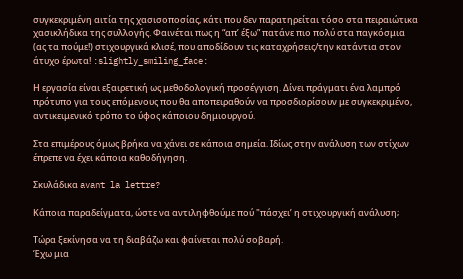συγκεκριμένη αιτία της χασισοποσίας, κάτι που δεν παρατηρείται τόσο στα πειραιώτικα χασικλήδικα της συλλογής. Φαινέται πως η “απ’ έξω” πατάνε πιο πολύ στα παγκόσμια (ας τα πούμε!) στιχουργικά κλισέ, που αποδίδουν τις καταχρήσεις/την κατάντια στον άτυχο έρωτα! :slightly_smiling_face:

Η εργασία είναι εξαιρετική ως μεθοδολογική προσέγγιση. Δίνει πράγματι ένα λαμπρό πρότυπο για τους επόμενους που θα αποπειραθούν να προσδιορίσουν με συγκεκριμένο, αντικειμενικό τρόπο το ύφος κάποιου δημιουργού.

Στα επιμέρους όμως βρήκα να χάνει σε κάποια σημεία. Ιδίως στην ανάλυση των στίχων έπρεπε να έχει κάποια καθοδήγηση.

Σκυλάδικα avant la lettre?

Κάποια παραδείγματα, ώστε να αντιληφθούμε πού "πάσχει’ η στιχουργική ανάλυση;

Τώρα ξεκίνησα να τη διαβάζω και φαίνεται πολύ σοβαρή.
Έχω μια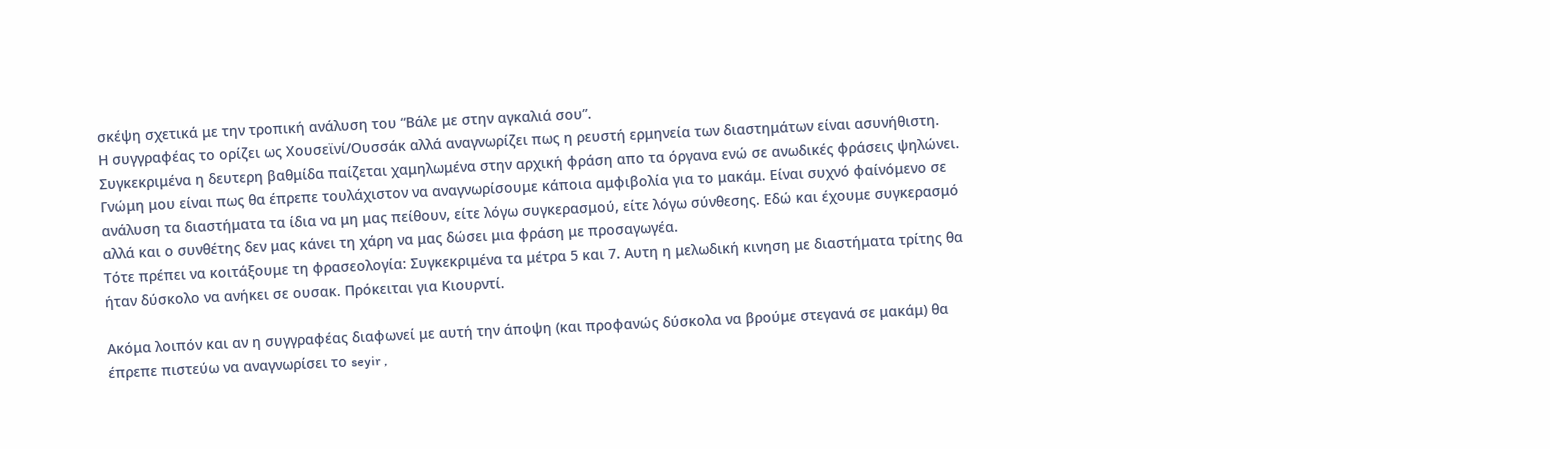σκέψη σχετικά με την τροπική ανάλυση του “Βάλε με στην αγκαλιά σου”.
Η συγγραφέας το ορίζει ως Χουσεϊνί/Ουσσάκ αλλά αναγνωρίζει πως η ρευστή ερμηνεία των διαστημάτων είναι ασυνήθιστη. Συγκεκριμένα η δευτερη βαθμίδα παίζεται χαμηλωμένα στην αρχική φράση απο τα όργανα ενώ σε ανωδικές φράσεις ψηλώνει. Γνώμη μου είναι πως θα έπρεπε τουλάχιστον να αναγνωρίσουμε κάποια αμφιβολία για το μακάμ. Είναι συχνό φαίνόμενο σε ανάλυση τα διαστήματα τα ίδια να μη μας πείθουν, είτε λόγω συγκερασμού, είτε λόγω σύνθεσης. Εδώ και έχουμε συγκερασμό αλλά και ο συνθέτης δεν μας κάνει τη χάρη να μας δώσει μια φράση με προσαγωγέα.
Τότε πρέπει να κοιτάξουμε τη φρασεολογία: Συγκεκριμένα τα μέτρα 5 και 7. Αυτη η μελωδική κινηση με διαστήματα τρίτης θα ήταν δύσκολο να ανήκει σε ουσακ. Πρόκειται για Κιουρντί.

Ακόμα λοιπόν και αν η συγγραφέας διαφωνεί με αυτή την άποψη (και προφανώς δύσκολα να βρούμε στεγανά σε μακάμ) θα έπρεπε πιστεύω να αναγνωρίσει το seyir ,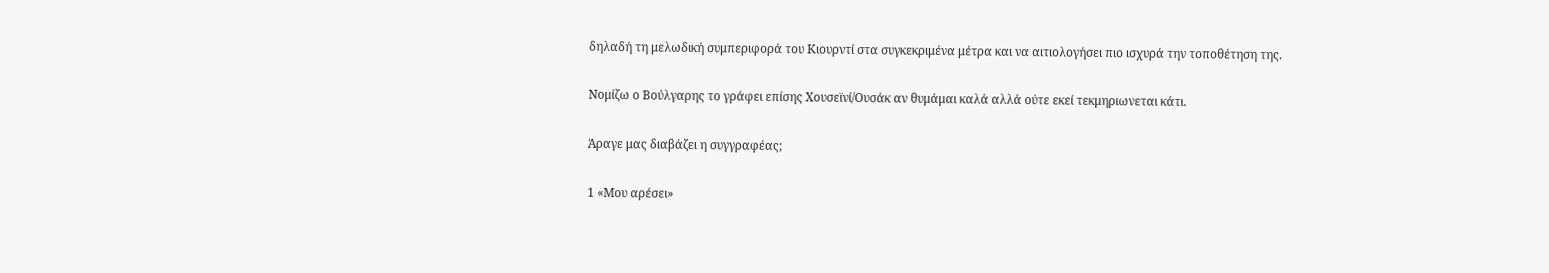δηλαδή τη μελωδική συμπεριφορά του Κιουρντί στα συγκεκριμένα μέτρα και να αιτιολογήσει πιο ισχυρά την τοποθέτηση της.

Νομίζω ο Βούλγαρης το γράφει επίσης Χουσεϊνί/Ουσάκ αν θυμάμαι καλά αλλά ούτε εκεί τεκμηριωνεται κάτι.

Άραγε μας διαβάζει η συγγραφέας;

1 «Μου αρέσει»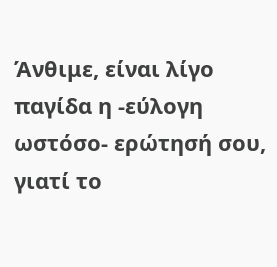Άνθιμε, είναι λίγο παγίδα η -εύλογη ωστόσο- ερώτησή σου, γιατί το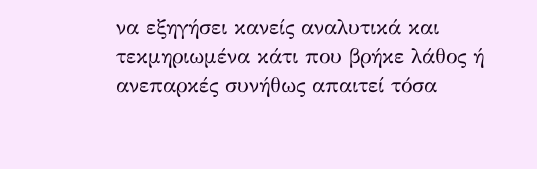να εξηγήσει κανείς αναλυτικά και τεκμηριωμένα κάτι που βρήκε λάθος ή ανεπαρκές συνήθως απαιτεί τόσα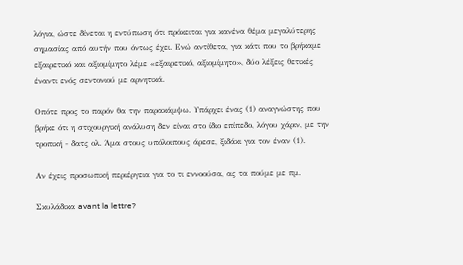λόγια, ώστε δίνεται η εντύπωση ότι πρόκειται για κανένα θέμα μεγαλύτερης σημασίας από αυτήν που όντως έχει. Ενώ αντίθετα, για κάτι που το βρήκαμε εξαιρετικό και αξιομίμητο λέμε «εξαιρετικό, αξιομίμητο», δύο λέξεις θετικές έναντι ενός σεντονιού με αρνητικά.

Οπότε προς το παρόν θα την παρακάμψω. Υπάρχει ένας (1) αναγνώστης που βρήκε ότι η στιχουργική ανάλυση δεν είναι στο ίδιο επίπεδο, λόγου χάριν, με την τροπική - δατς ολ. Άμα στους υπόλοιπους άρεσε, ξιδάκι για τον έναν (1).

Αν έχεις προσωπική περιέργεια για το τι εννοούσα, ας τα πούμε με πμ.

Σκυλάδικα avant la lettre?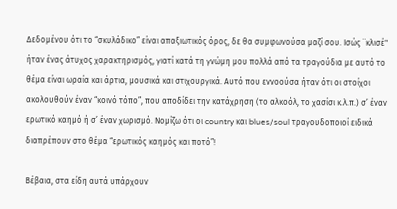Δεδομένου ότι το “σκυλάδικο” είναι απαξιωτικός όρος, δε θα συμφωνούσα μαζί σου. Ισώς ¨κλισέ" ήταν ένας άτυχος χαρακτηρισμός, γιατί κατά τη γνώμη μου πολλά από τα τραγούδια με αυτό το θέμα είναι ωραία και άρτια, μουσικά και στιχουργικά. Αυτό που εννοούσα ήταν ότι οι στοίχοι ακολουθούν έναν “κοινό τόπο”, που αποδίδει την κατάχρηση (το αλκοόλ, το χασίσι κ.λ.π.) σ’ έναν ερωτικό καημό ή σ’ έναν χωρισμό. Νομίζω ότι οι country και blues/soul τραγουδοποιοί ειδικά διαπρέπουν στο θέμα “ερωτικός καημός και ποτό”!

Βέβαια, στα είδη αυτά υπάρχουν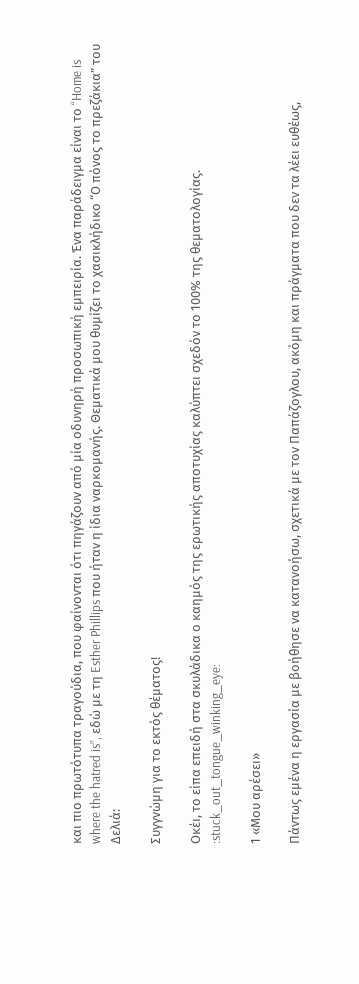και πιο πρωτότυπα τραγούδια, που φαίνονται ότι πηγάζουν από μία οδυνηρή προσωπική εμπειρία. Ένα παράδειγμα είναι το “Home is where the hatred is”, εδώ με τη Esther Phillips που ήταν η ίδια ναρκομανής. Θεματικά μου θυμίζει το χασικλήδικο “Ο πόνος το πρεζάκια” του Δελιά:

Συγγνώμη για το εκτός θέματος!

Oκέι, το είπα επειδή στα σκυλάδικα ο καημός της ερωτικής αποτυχίας καλύπτει σχεδόν το 100% της θεματολογίας. :stuck_out_tongue_winking_eye:

1 «Μου αρέσει»

Πάντως εμένα η εργασία με βοήθησε να κατανοήσω, σχετικά με τον Παπάζογλου, ακόμη και πράγματα που δεν τα λέει ευθέως,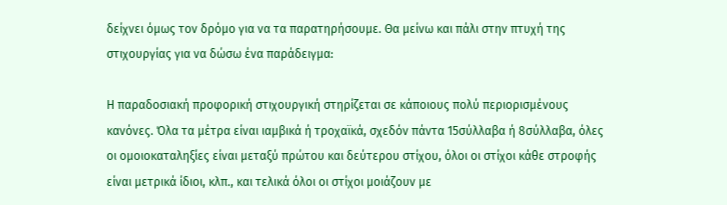δείχνει όμως τον δρόμο για να τα παρατηρήσουμε. Θα μείνω και πάλι στην πτυχή της στιχουργίας για να δώσω ένα παράδειγμα:

Η παραδοσιακή προφορική στιχουργική στηρίζεται σε κάποιους πολύ περιορισμένους κανόνες. Όλα τα μέτρα είναι ιαμβικά ή τροχαϊκά, σχεδόν πάντα 15σύλλαβα ή 8σύλλαβα, όλες οι ομοιοκαταληξίες είναι μεταξύ πρώτου και δεύτερου στίχου, όλοι οι στίχοι κάθε στροφής είναι μετρικά ίδιοι, κλπ., και τελικά όλοι οι στίχοι μοιάζουν με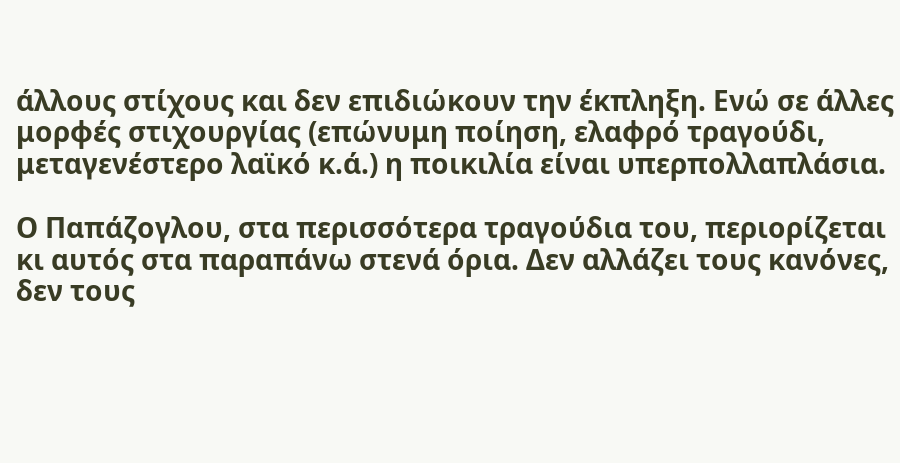άλλους στίχους και δεν επιδιώκουν την έκπληξη. Ενώ σε άλλες μορφές στιχουργίας (επώνυμη ποίηση, ελαφρό τραγούδι, μεταγενέστερο λαϊκό κ.ά.) η ποικιλία είναι υπερπολλαπλάσια.

Ο Παπάζογλου, στα περισσότερα τραγούδια του, περιορίζεται κι αυτός στα παραπάνω στενά όρια. Δεν αλλάζει τους κανόνες, δεν τους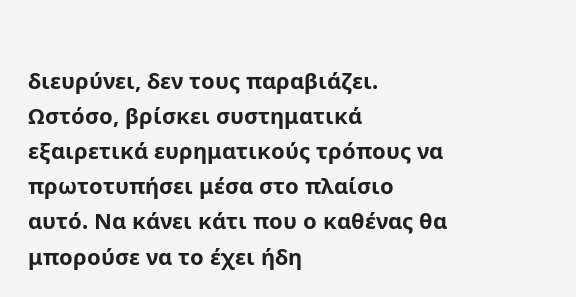διευρύνει, δεν τους παραβιάζει. Ωστόσο, βρίσκει συστηματικά εξαιρετικά ευρηματικούς τρόπους να πρωτοτυπήσει μέσα στο πλαίσιο αυτό. Να κάνει κάτι που ο καθένας θα μπορούσε να το έχει ήδη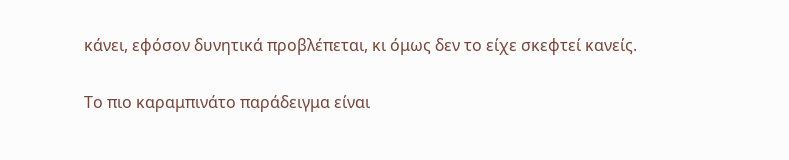κάνει, εφόσον δυνητικά προβλέπεται, κι όμως δεν το είχε σκεφτεί κανείς.

Το πιο καραμπινάτο παράδειγμα είναι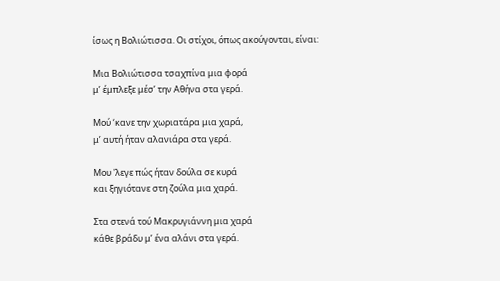ίσως η Βολιώτισσα. Οι στίχοι, όπως ακούγονται, είναι:

Μια Βολιώτισσα τσαχπίνα μια φορά
μ’ έμπλεξε μέσ’ την Αθήνα στα γερά.

Μού ‘κανε την χωριατάρα μια χαρά,
μ’ αυτή ήταν αλανιάρα στα γερά.

Μου 'λεγε πώς ήταν δούλα σε κυρά
και ξηγιότανε στη ζούλα μια χαρά.

Στα στενά τού Μακρυγιάννη μια χαρά
κάθε βράδυ μ’ ένα αλάνι στα γερά.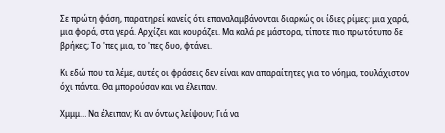Σε πρώτη φάση, παρατηρεί κανείς ότι επαναλαμβάνονται διαρκώς οι ίδιες ρίμες: μια χαρά, μια φορά, στα γερά. Αρχίζει και κουράζει. Μα καλά ρε μάστορα, τίποτε πιο πρωτότυπο δε βρήκες; Το 'πες μια, το 'πες δυο, φτάνει.

Κι εδώ που τα λέμε, αυτές οι φράσεις δεν είναι καν απαραίτητες για το νόημα, τουλάχιστον όχι πάντα. Θα μπορούσαν και να έλειπαν.

Χμμμ… Να έλειπαν; Κι αν όντως λείψουν; Γιά να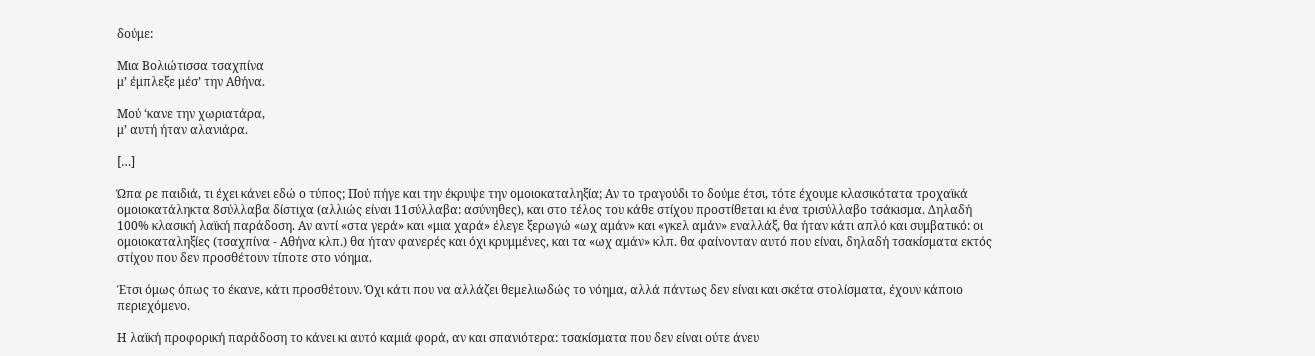δούμε:

Μια Βολιώτισσα τσαχπίνα
μ’ έμπλεξε μέσ’ την Αθήνα.

Μού ‘κανε την χωριατάρα,
μ’ αυτή ήταν αλανιάρα.

[…]

Ώπα ρε παιδιά, τι έχει κάνει εδώ ο τύπος; Πού πήγε και την έκρυψε την ομοιοκαταληξία; Αν το τραγούδι το δούμε έτσι, τότε έχουμε κλασικότατα τροχαϊκά ομοιοκατάληκτα 8σύλλαβα δίστιχα (αλλιώς είναι 11σύλλαβα: ασύνηθες), και στο τέλος του κάθε στίχου προστίθεται κι ένα τρισύλλαβο τσάκισμα. Δηλαδή 100% κλασική λαϊκή παράδοση. Αν αντί «στα γερά» και «μια χαρά» έλεγε ξερωγώ «ωχ αμάν» και «γκελ αμάν» εναλλάξ, θα ήταν κάτι απλό και συμβατικό: οι ομοιοκαταληξίες (τσαχπίνα - Αθήνα κλπ.) θα ήταν φανερές και όχι κρυμμένες, και τα «ωχ αμάν» κλπ. θα φαίνονταν αυτό που είναι, δηλαδή τσακίσματα εκτός στίχου που δεν προσθέτουν τίποτε στο νόημα.

Έτσι όμως όπως το έκανε, κάτι προσθέτουν. Όχι κάτι που να αλλάζει θεμελιωδώς το νόημα, αλλά πάντως δεν είναι και σκέτα στολίσματα, έχουν κάποιο περιεχόμενο.

Η λαϊκή προφορική παράδοση το κάνει κι αυτό καμιά φορά, αν και σπανιότερα: τσακίσματα που δεν είναι ούτε άνευ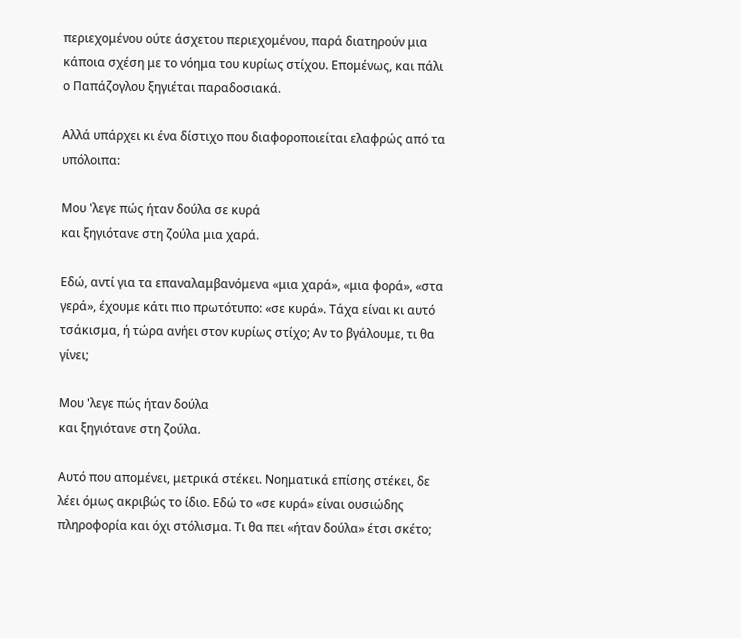περιεχομένου ούτε άσχετου περιεχομένου, παρά διατηρούν μια κάποια σχέση με το νόημα του κυρίως στίχου. Επομένως, και πάλι ο Παπάζογλου ξηγιέται παραδοσιακά.

Αλλά υπάρχει κι ένα δίστιχο που διαφοροποιείται ελαφρώς από τα υπόλοιπα:

Μου 'λεγε πώς ήταν δούλα σε κυρά
και ξηγιότανε στη ζούλα μια χαρά.

Εδώ, αντί για τα επαναλαμβανόμενα «μια χαρά», «μια φορά», «στα γερά», έχουμε κάτι πιο πρωτότυπο: «σε κυρά». Τάχα είναι κι αυτό τσάκισμα, ή τώρα ανήει στον κυρίως στίχο; Αν το βγάλουμε, τι θα γίνει;

Μου 'λεγε πώς ήταν δούλα
και ξηγιότανε στη ζούλα.

Αυτό που απομένει, μετρικά στέκει. Νοηματικά επίσης στέκει, δε λέει όμως ακριβώς το ίδιο. Εδώ το «σε κυρά» είναι ουσιώδης πληροφορία και όχι στόλισμα. Τι θα πει «ήταν δούλα» έτσι σκέτο;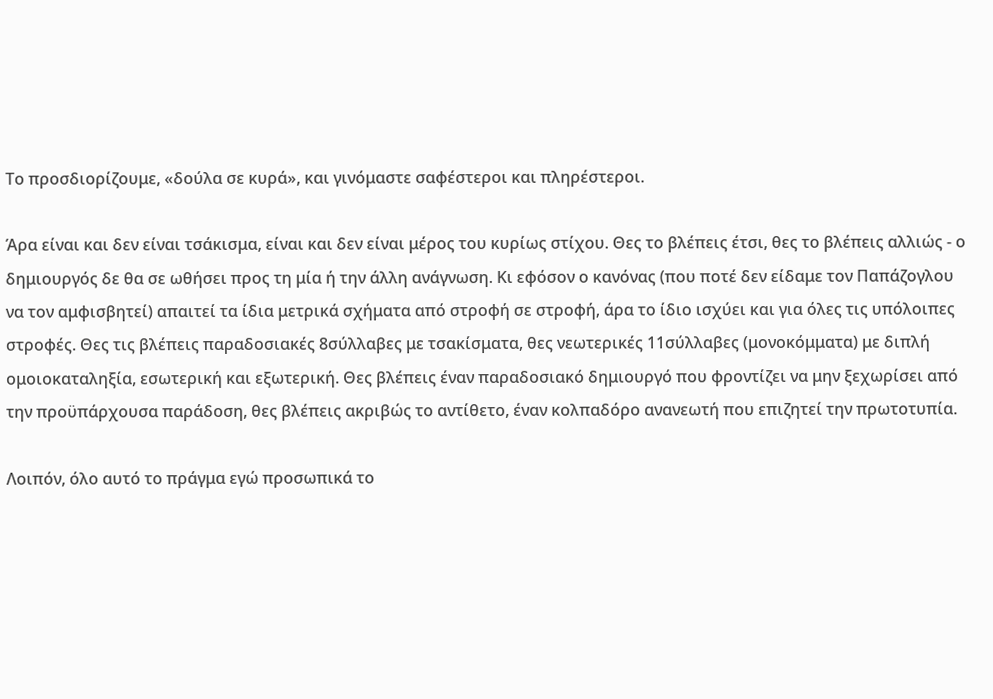Το προσδιορίζουμε, «δούλα σε κυρά», και γινόμαστε σαφέστεροι και πληρέστεροι.

Άρα είναι και δεν είναι τσάκισμα, είναι και δεν είναι μέρος του κυρίως στίχου. Θες το βλέπεις έτσι, θες το βλέπεις αλλιώς - ο δημιουργός δε θα σε ωθήσει προς τη μία ή την άλλη ανάγνωση. Κι εφόσον ο κανόνας (που ποτέ δεν είδαμε τον Παπάζογλου να τον αμφισβητεί) απαιτεί τα ίδια μετρικά σχήματα από στροφή σε στροφή, άρα το ίδιο ισχύει και για όλες τις υπόλοιπες στροφές. Θες τις βλέπεις παραδοσιακές 8σύλλαβες με τσακίσματα, θες νεωτερικές 11σύλλαβες (μονοκόμματα) με διπλή ομοιοκαταληξία, εσωτερική και εξωτερική. Θες βλέπεις έναν παραδοσιακό δημιουργό που φροντίζει να μην ξεχωρίσει από την προϋπάρχουσα παράδοση, θες βλέπεις ακριβώς το αντίθετο, έναν κολπαδόρο ανανεωτή που επιζητεί την πρωτοτυπία.

Λοιπόν, όλο αυτό το πράγμα εγώ προσωπικά το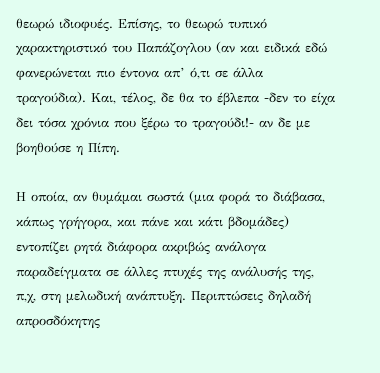θεωρώ ιδιοφυές. Επίσης, το θεωρώ τυπικό χαρακτηριστικό του Παπάζογλου (αν και ειδικά εδώ φανερώνεται πιο έντονα απ’ ό,τι σε άλλα τραγούδια). Και, τέλος, δε θα το έβλεπα -δεν το είχα δει τόσα χρόνια που ξέρω το τραγούδι!- αν δε με βοηθούσε η Πίπη.

Η οποία, αν θυμάμαι σωστά (μια φορά το διάβασα, κάπως γρήγορα, και πάνε και κάτι βδομάδες) εντοπίζει ρητά διάφορα ακριβώς ανάλογα παραδείγματα σε άλλες πτυχές της ανάλυσής της, π,χ, στη μελωδική ανάπτυξη. Περιπτώσεις δηλαδή απροσδόκητης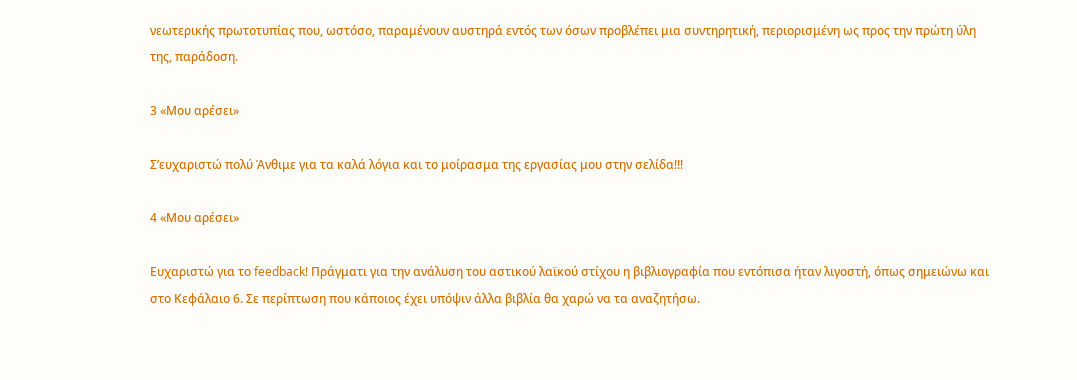νεωτερικής πρωτοτυπίας που, ωστόσο, παραμένουν αυστηρά εντός των όσων προβλέπει μια συντηρητική, περιορισμένη ως προς την πρώτη ύλη της, παράδοση.

3 «Μου αρέσει»

Σ’ευχαριστώ πολύ Άνθιμε για τα καλά λόγια και το μοίρασμα της εργασίας μου στην σελίδα!!!

4 «Μου αρέσει»

Ευχαριστώ για το feedback! Πράγματι για την ανάλυση του αστικού λαϊκού στίχου η βιβλιογραφία που εντόπισα ήταν λιγοστή, όπως σημειώνω και στο Κεφάλαιο 6. Σε περίπτωση που κάποιος έχει υπόψιν άλλα βιβλία θα χαρώ να τα αναζητήσω.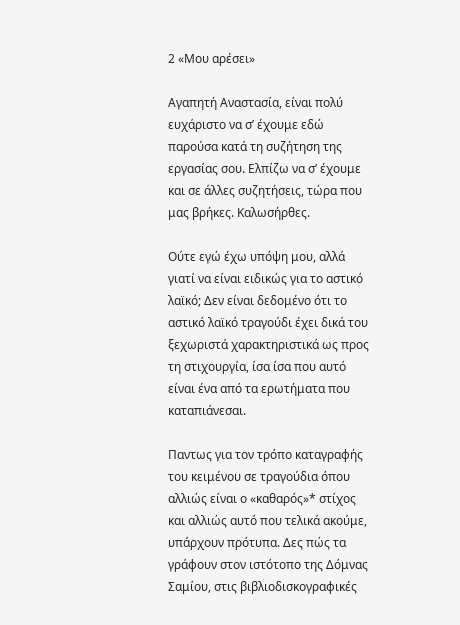2 «Μου αρέσει»

Αγαπητή Αναστασία, είναι πολύ ευχάριστο να σ’ έχουμε εδώ παρούσα κατά τη συζήτηση της εργασίας σου. Ελπίζω να σ’ έχουμε και σε άλλες συζητήσεις, τώρα που μας βρήκες. Καλωσήρθες.

Ούτε εγώ έχω υπόψη μου, αλλά γιατί να είναι ειδικώς για το αστικό λαϊκό; Δεν είναι δεδομένο ότι το αστικό λαϊκό τραγούδι έχει δικά του ξεχωριστά χαρακτηριστικά ως προς τη στιχουργία, ίσα ίσα που αυτό είναι ένα από τα ερωτήματα που καταπιάνεσαι.

Παντως για τον τρόπο καταγραφής του κειμένου σε τραγούδια όπου αλλιώς είναι ο «καθαρός»* στίχος και αλλιώς αυτό που τελικά ακούμε, υπάρχουν πρότυπα. Δες πώς τα γράφουν στον ιστότοπο της Δόμνας Σαμίου, στις βιβλιοδισκογραφικές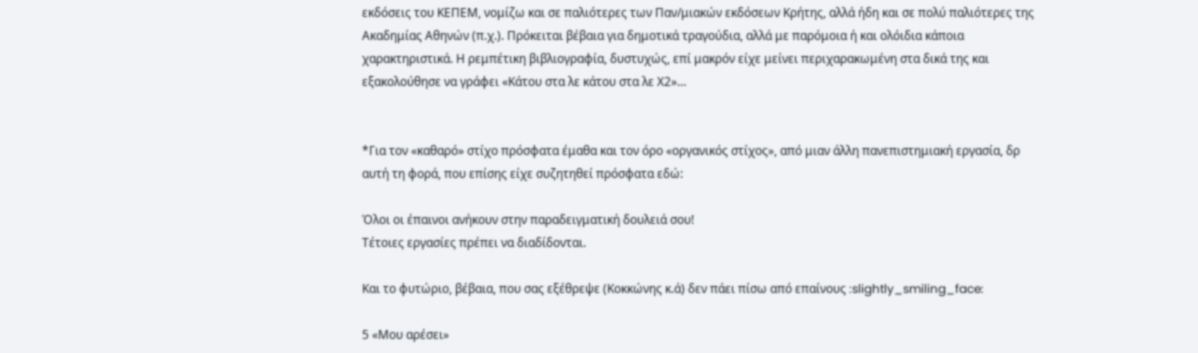εκδόσεις του ΚΕΠΕΜ, νομίζω και σε παλιότερες των Παν/μιακών εκδόσεων Κρήτης, αλλά ήδη και σε πολύ παλιότερες της Ακαδημίας Αθηνών (π.χ.). Πρόκειται βέβαια για δημοτικά τραγούδια, αλλά με παρόμοια ή και ολόιδια κάποια χαρακτηριστικά. Η ρεμπέτικη βιβλιογραφία, δυστυχώς, επί μακρόν είχε μείνει περιχαρακωμένη στα δικά της και εξακολούθησε να γράφει «Κάτου στα λε κάτου στα λε Χ2»…


*Για τον «καθαρό» στίχο πρόσφατα έμαθα και τον όρο «οργανικός στίχος», από μιαν άλλη πανεπιστημιακή εργασία, δρ αυτή τη φορά, που επίσης είχε συζητηθεί πρόσφατα εδώ:

Όλοι οι έπαινοι ανήκουν στην παραδειγματική δουλειά σου!
Τέτοιες εργασίες πρέπει να διαδίδονται.

Και το φυτώριο, βέβαια, που σας εξέθρεψε (Κοκκώνης κ.ά) δεν πάει πίσω από επαίνους :slightly_smiling_face:

5 «Μου αρέσει»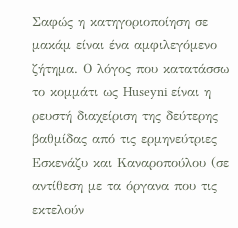Σαφώς η κατηγοριοποίηση σε μακάμ είναι ένα αμφιλεγόμενο ζήτημα. Ο λόγος που κατατάσσω το κομμάτι ως Huseyni είναι η ρευστή διαχείριση της δεύτερης βαθμίδας από τις ερμηνεύτριες Εσκενάζυ και Καναροπούλου (σε αντίθεση με τα όργανα που τις εκτελούν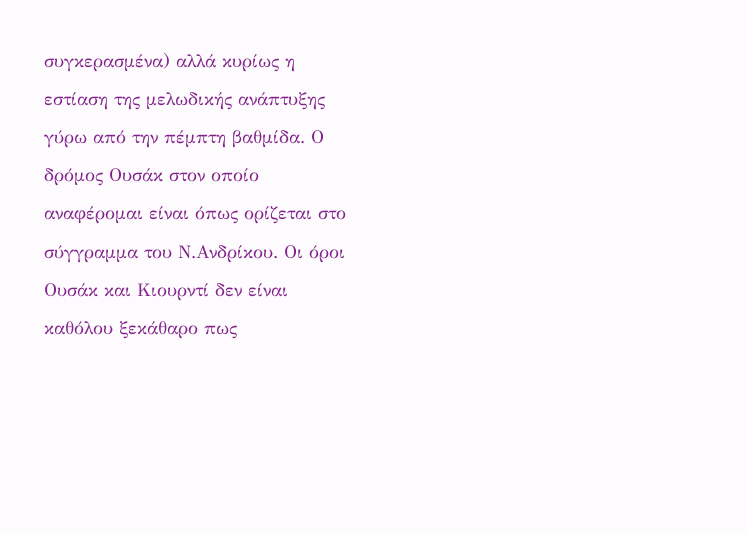συγκερασμένα) αλλά κυρίως η εστίαση της μελωδικής ανάπτυξης γύρω από την πέμπτη βαθμίδα. Ο δρόμος Ουσάκ στον οποίο αναφέρομαι είναι όπως ορίζεται στο σύγγραμμα του Ν.Ανδρίκου. Οι όροι Ουσάκ και Κιουρντί δεν είναι καθόλου ξεκάθαρο πως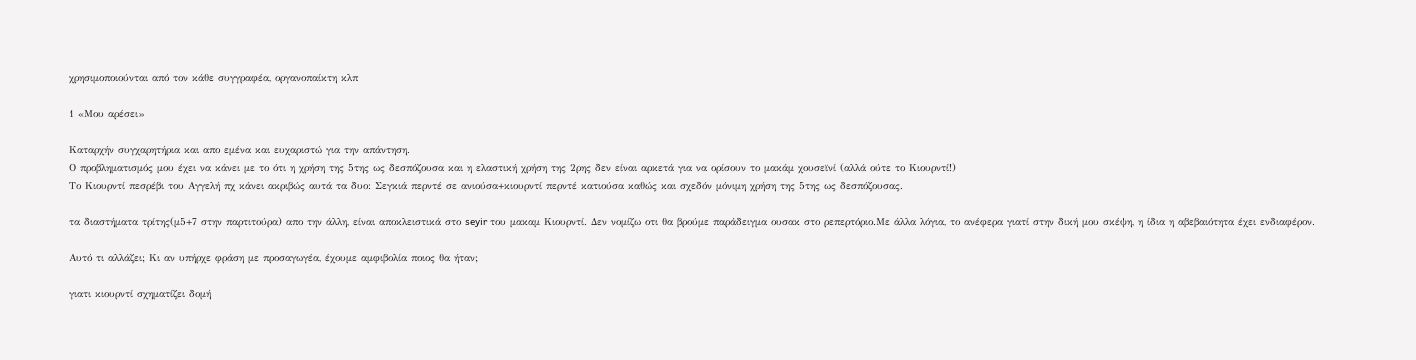χρησιμοποιούνται από τον κάθε συγγραφέα, οργανοπαίκτη κλπ

1 «Μου αρέσει»

Καταρχήν συγχαρητήρια και απο εμένα και ευχαριστώ για την απάντηση.
Ο προβληματισμός μου έχει να κάνει με το ότι η χρήση της 5της ως δεσπόζουσα και η ελαστική χρήση της 2ρης δεν είναι αρκετά για να ορίσουν το μακάμ χουσεϊνί (αλλά ούτε το Κιουρντί!)
Το Κιουρντί πεσρέβι του Αγγελή πχ κάνει ακριβώς αυτά τα δυο: Σεγκιά περντέ σε ανιούσα+κιουρντί περντέ κατιούσα καθώς και σχεδόν μόνιμη χρήση της 5της ως δεσπόζουσας.

τα διαστήματα τρίτης(μ5+7 στην παρτιτούρα) απο την άλλη, είναι αποκλειστικά στο seyir του μακαμ Κιουρντί. Δεν νομίζω οτι θα βρούμε παράδειγμα ουσακ στο ρεπερτόριο.Με άλλα λόγια, το ανέφερα γιατί στην δική μου σκέψη, η ίδια η αβεβαιότητα έχει ενδιαφέρον.

Αυτό τι αλλάζει; Κι αν υπήρχε φράση με προσαγωγέα, έχουμε αμφιβολία ποιος θα ήταν;

γιατι κιουρντί σχηματίζει δομή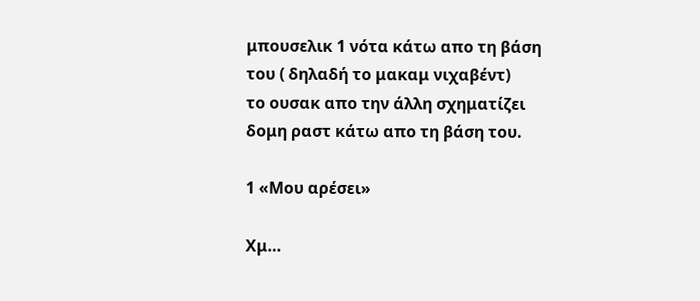μπουσελικ 1 νότα κάτω απο τη βάση του ( δηλαδή το μακαμ νιχαβέντ)
το ουσακ απο την άλλη σχηματίζει δομη ραστ κάτω απο τη βάση του.

1 «Μου αρέσει»

Χμ…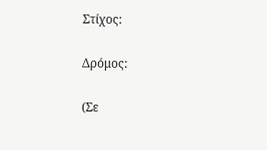Στίχος:

Δρόμος:

(Σε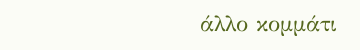άλλο κομμάτι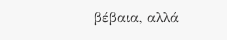βέβαια, αλλά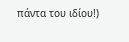πάντα του ιδίου!)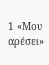1 «Μου αρέσει»